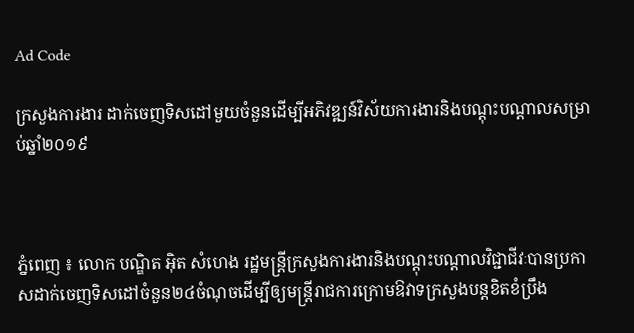Ad Code

ក្រសួងការងារ ដាក់ចេញទិសដៅមួយចំនួនដើម្បីអភិវឌ្ឍន៍វិស័យការងារនិងបណ្តុះបណ្តាលសម្រាប់ឆ្នាំ២០១៩



ភ្នំពេញ ៖ លោក បណ្ឌិត អ៊ិត សំហេង រដ្ឋមន្ត្រីក្រសួងការងារនិងបណ្ដុះបណ្ដាលវិជ្ជាជីវៈបានប្រកាសដាក់ចេញទិសដៅចំនួន២៤ចំណុចដើម្បីឲ្យមន្ត្រីរាជការក្រោមឱវាទក្រសួងបន្តខិតខំប្រឹង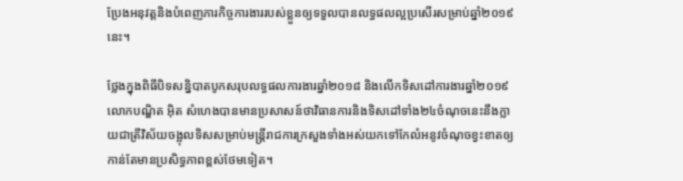ប្រែងអនុវត្តនិងបំពេញភារកិច្ចការងាររបស់ខ្លួនឲ្យទទួលបានលទ្ធផលល្អប្រសើរសម្រាប់ឆ្នាំ២០១៩នេះ។

ថ្លែងក្នុងពិធីបិទសន្និបាតបូកសរុបលទ្ធផលការងារឆ្នាំ២០១៨ និងលើកទិសដៅការងារឆ្នាំ២០១៩ លោកបណ្ឌិត អ៊ិត សំហេងបានមានប្រសាសន៍ថាវិធានការនិងទិសដៅទាំង២៤ចំណុចនេះនឹងក្លាយជាត្រីវិស័យចង្អុលទិសសម្រាប់មន្ត្រីរាជការក្រសួងទាំងអស់យកទៅកែលំអនូវចំណុចខ្វះខាតឲ្យកាន់តែមានប្រសិទ្ធភាពខ្ពស់ថែមទៀត។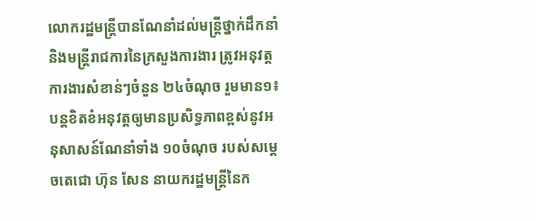លោករដ្ឋមន្ត្រីបានណែនាំដល់មន្ត្រីថ្នាក់ដឹកនាំ និងមន្ត្រីរាជការនៃក្រសួងការងារ ត្រូវអនុវត្តការងារសំខាន់ៗចំនួន ២៤ចំណុច រួមមាន១៖ បន្តខិតខំអនុវត្តឲ្យមានប្រសិទ្ធភាពខ្ពស់នូវអនុសាសន៍ណែនាំទាំង ១០ចំណុច របស់សម្តេចតេជោ ហ៊ុន សែន នាយករដ្ឋមន្ត្រីនៃក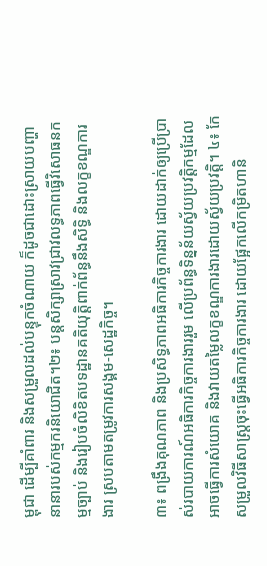ម្ពុជា ដើម្បីគាំពារ និងសម្រួលដល់បន្ទុកចំណាយ ក៏ដូចជាដោះស្រាយបញ្ហានានារបស់កម្មករនិយោជិត។២៖ បន្តសិក្សាស្រាវជ្រាវលទ្ធភាពធ្វើវិសោធនកម្មច្បាប់ និងរៀបចំលិខិតបទដ្ឋានគតិយុត្តិពាក់ព័ន្ធនឹងសិទ្ធិ និងលក្ខខណ្ឌការងារ ស្របតាមតម្រូវការសង្គម-សេដ្ឋកិច្ច។

៣៖ ពង្រឹងគុណភាព និងប្រសិទ្ធភាពអធិការកិច្ចការងារ ដោយដាក់ឲ្យប្រើប្រាស់របាយការណ៍អធិការកិច្ចការងាររួម លើប្រព័ន្ធទិន្នន័យស្វ័យប្រវត្តិកម្មដែលអាចធ្វើការសំយោគ និងវាយតម្លៃលក្ខខណ្ឌការងារដោយស្វ័យប្រវត្តិ។ ៤៖ កែសម្រួលវិធីសាស្ត្រចុះធ្វើអធិការកិច្ចការងារ ដោយផ្អែកលើកម្រិតហានិ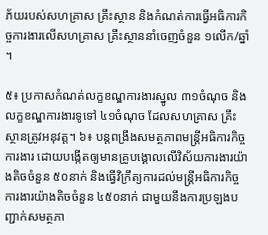ភ័យរបស់សហគ្រាស គ្រឹះស្ថាន និងកំណត់ការធ្វើអធិការកិច្ចការងារលើសហគ្រាស គ្រឹះស្ថាននាំចេញចំនួន ១លើក/ឆ្នាំ។

៥៖ ប្រកាសកំណត់លក្ខខណ្ឌការងារស្នូល ៣១ចំណុច និងលក្ខខណ្ឌការងារទូទៅ ៤១ចំណុច ដែលសហគ្រាស គ្រឹះស្ថានត្រូវអនុវត្ត។ ៦៖ បន្តពង្រឹងសមត្ថភាពមន្ត្រីអធិការកិច្ចការងារ ដោយបង្កើតឲ្យមានគ្រូបង្គោលលើវិស័យការងារយ៉ាងតិចចំនួន ៥០នាក់ និងធ្វើវិក្រឹត្យការដល់មន្ត្រីអធិការកិច្ចការងារយ៉ាងតិចចំនួន ៤៥០នាក់ ជាមួយនឹងការប្រឡងបញ្ជាក់សមត្ថភា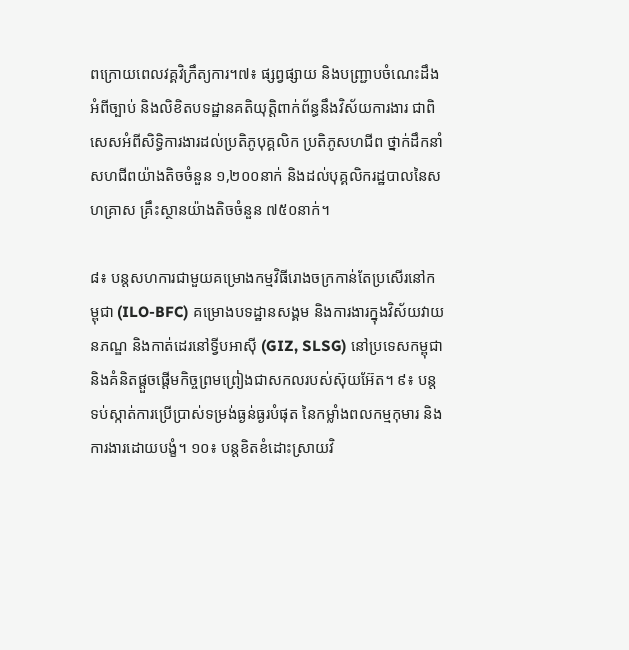ពក្រោយពេលវគ្គវិក្រឹត្យការ។៧៖ ផ្សព្វផ្សាយ និងបញ្ជ្រាបចំណេះដឹងអំពីច្បាប់ និងលិខិតបទដ្ឋានគតិយុត្តិពាក់ព័ន្ធនឹងវិស័យការងារ ជាពិសេសអំពីសិទ្ធិការងារដល់ប្រតិភូបុគ្គលិក ប្រតិភូសហជីព ថ្នាក់ដឹកនាំសហជីពយ៉ាងតិចចំនួន ១,២០០នាក់ និងដល់បុគ្គលិករដ្ឋបាលនៃសហគ្រាស គ្រឹះស្ថានយ៉ាងតិចចំនួន ៧៥០នាក់។

៨៖ បន្តសហការជាមួយគម្រោងកម្មវិធីរោងចក្រកាន់តែប្រសើរនៅកម្ពុជា (ILO-BFC) គម្រោងបទដ្ឋានសង្គម និងការងារក្នុងវិស័យវាយនភណ្ឌ និងកាត់ដេរនៅទ្វីបអាស៊ី (GIZ, SLSG) នៅប្រទេសកម្ពុជា និងគំនិតផ្តួចផ្តើមកិច្ចព្រមព្រៀងជាសកលរបស់ស៊ុយអ៊ែត។ ៩៖ បន្តទប់ស្កាត់ការប្រើប្រាស់ទម្រង់ធ្ងន់ធ្ងរបំផុត នៃកម្លាំងពលកម្មកុមារ និងការងារដោយបង្ខំ។ ១០៖ បន្តខិតខំដោះស្រាយវិ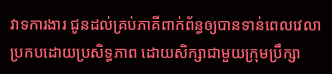វាទការងារ ជូនដល់គ្រប់ភាគីពាក់ព័ន្ធឲ្យបានទាន់ពេលវេលា ប្រកបដោយប្រសិទ្ធភាព ដោយសិក្សាជាមួយក្រុមប្រឹក្សា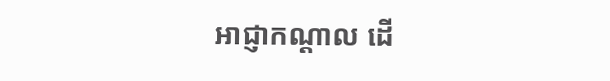អាជ្ញាកណ្តាល ដើ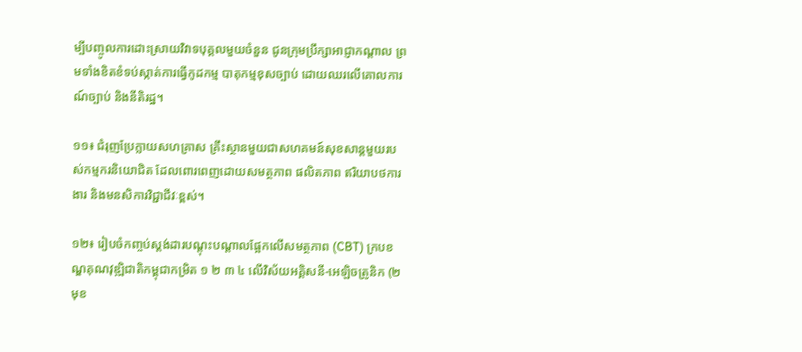ម្បីបញ្ចូលការដោះស្រាយវិវាទបុគ្គលមួយចំនួន ជូនក្រុមប្រឹក្សាអាជ្ញាកណ្តាល ព្រមទាំងខិតខំទប់ស្កាត់ការធ្វើកូដកម្ម បាតុកម្មខុសច្បាប់ ដោយឈរលើគោលការណ៍ច្បាប់ និងនីតិរដ្ឋ។

១១៖ ជំរុញប្រែក្លាយសហគ្រាស គ្រឹះស្ថានមួយជាសហគមន៍សុខសាន្តមួយរបស់កម្មករនិយោជិត ដែលពោរពេញដោយសមត្ថភាព ផលិតភាព ឥរិយាបថការងារ និងមនសិការវិជ្ជាជីវៈខ្ពស់។

១២៖ រៀបចំកញ្ចប់ស្តង់ដារបណ្តុះបណ្តាលផ្អែកលើសមត្ថភាព (CBT) ក្របខណ្ឌគុណវុឌ្ឍិជាតិកម្ពុជាកម្រិត ១ ២ ៣ ៤ លើវិស័យអគ្គិសនី-អេឡិចត្រូនិក (២មុខ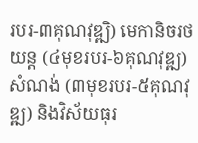របរ-៣គុណវុឌ្ឍិ) មេកានិចរថយន្ត (៤មុខរបរ-៦គុណវុឌ្ឍ) សំណង់ (៣មុខរបរ-៥គុណវុឌ្ឍ) និងវិស័យធុរ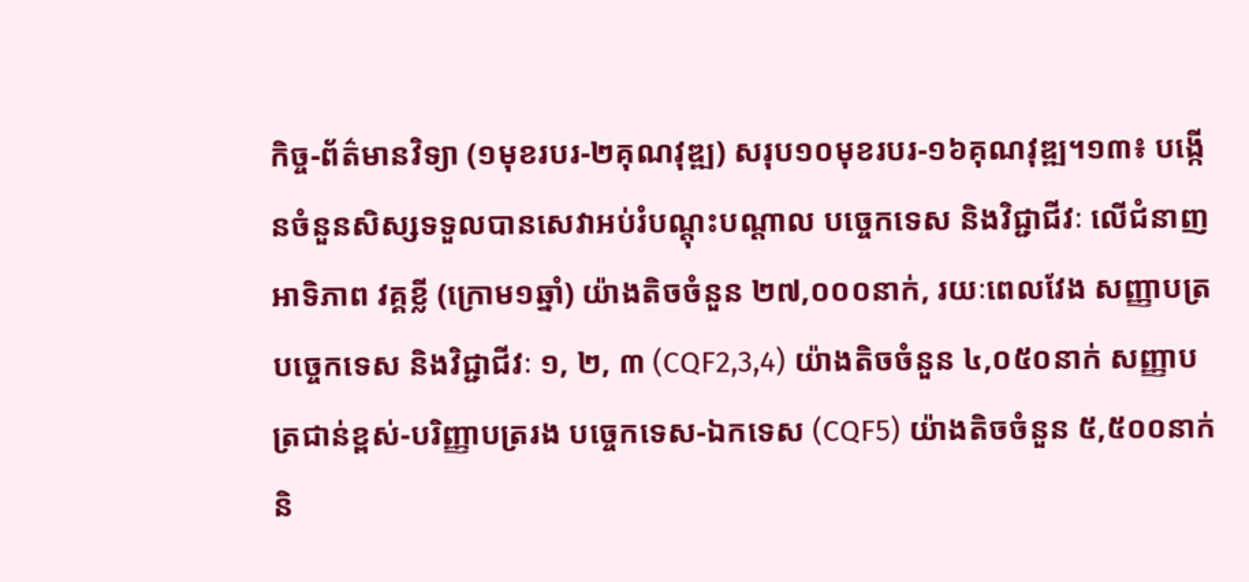កិច្ច-ព័ត៌មានវិទ្យា (១មុខរបរ-២គុណវុឌ្ឍ) សរុប១០មុខរបរ-១៦គុណវុឌ្ឍ។១៣៖ បង្កើនចំនួនសិស្សទទួលបានសេវាអប់រំបណ្តុះបណ្តាល បច្ចេកទេស និងវិជ្ជាជីវៈ លើជំនាញអាទិភាព វគ្គខ្លី (ក្រោម១ឆ្នាំ) យ៉ាងតិចចំនួន ២៧,០០០នាក់, រយៈពេលវែង សញ្ញាបត្របច្ចេកទេស និងវិជ្ជាជីវៈ ១, ២, ៣ (CQF2,3,4) យ៉ាងតិចចំនួន ៤,០៥០នាក់ សញ្ញាបត្រជាន់ខ្ពស់-បរិញ្ញាបត្ររង បច្ចេកទេស-ឯកទេស (CQF5) យ៉ាងតិចចំនួន ៥,៥០០នាក់ និ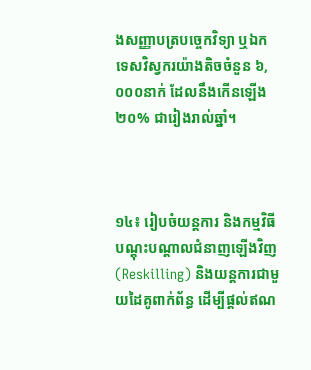ងសញ្ញាបត្របច្ចេកវិទ្យា ឬឯកទេសវិស្វករយ៉ាងតិចចំនួន ៦,០០០នាក់ ដែលនឹងកើនឡើង ២០% ជារៀងរាល់ឆ្នាំ។



១៤៖ រៀបចំយន្តការ និងកម្មវិធីបណ្តុះបណ្តាលជំនាញឡើងវិញ (Reskilling) និងយន្តការជាមួយដៃគូពាក់ព័ន្ធ ដើម្បីផ្តល់ឥណ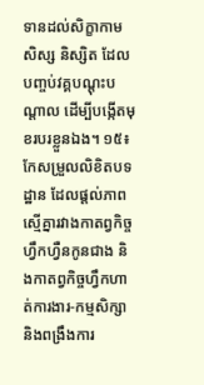ទានដល់សិក្ខាកាម សិស្ស និស្សិត ដែលបញ្ចប់វគ្គបណ្តុះបណ្តាល ដើម្បីបង្កើតមុខរបរខ្លួនឯង។ ១៥៖ កែសម្រួលលិខិតបទដ្ឋាន ដែលផ្តល់ភាពស្មើគ្នារវាងកាតព្វកិច្ចហ្វឹកហ្វឺនកូនជាង និងកាតព្វកិច្ចហ្វឹកហាត់ការងារ-កម្មសិក្សា និងពង្រឹងការ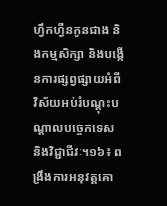ហ្វឹកហ្វឺនកូនជាង និងកម្មសិក្សា និងបង្កើនការផ្សព្វផ្សាយអំពីវិស័យអប់រំបណ្ដុះបណ្ដាលបច្ចេកទេស និងវិជ្ជាជីវៈ។១៦៖ ពង្រឹងការអនុវត្តគោ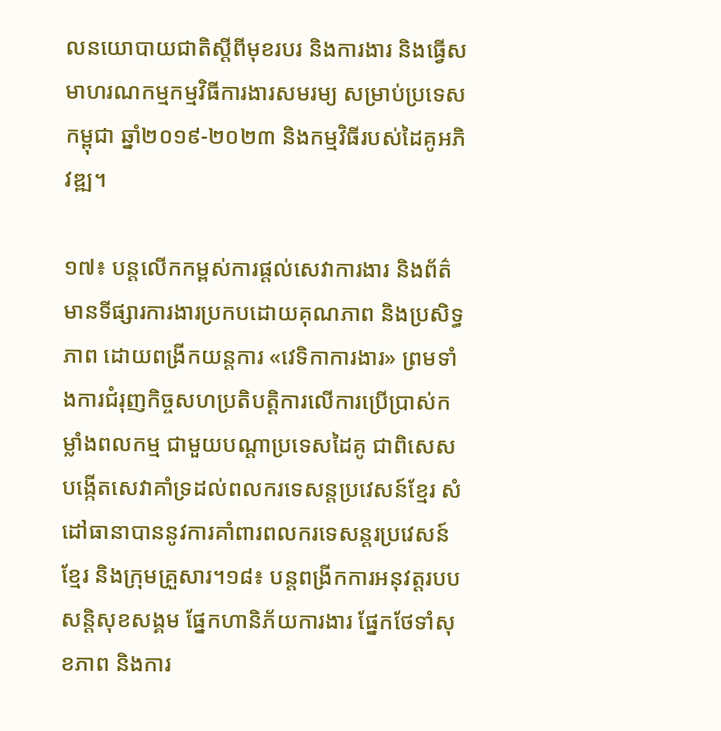លនយោបាយជាតិស្តីពីមុខរបរ និងការងារ និងធ្វើសមាហរណកម្មកម្មវិធីការងារសមរម្យ សម្រាប់ប្រទេសកម្ពុជា ឆ្នាំ២០១៩-២០២៣ និងកម្មវិធីរបស់ដៃគូអភិវឌ្ឍ។

១៧៖ បន្តលើកកម្ពស់ការផ្តល់សេវាការងារ និងព័ត៌មានទីផ្សារការងារប្រកបដោយគុណភាព និងប្រសិទ្ធភាព ដោយពង្រីកយន្តការ «វេទិកាការងារ» ព្រមទាំងការជំរុញកិច្ចសហប្រតិបត្តិការលើការប្រើប្រាស់កម្លាំងពលកម្ម ជាមួយបណ្តាប្រទេសដៃគូ ជាពិសេសបង្កើតសេវាគាំទ្រដល់ពលករទេសន្តប្រវេសន៍ខ្មែរ សំដៅធានាបាននូវការគាំពារពលករទេសន្តរប្រវេសន៍ខ្មែរ និងក្រុមគ្រួសារ។១៨៖ បន្តពង្រីកការអនុវត្តរបបសន្តិសុខសង្គម ផ្នែកហានិភ័យការងារ ផ្នែកថែទាំសុខភាព និងការ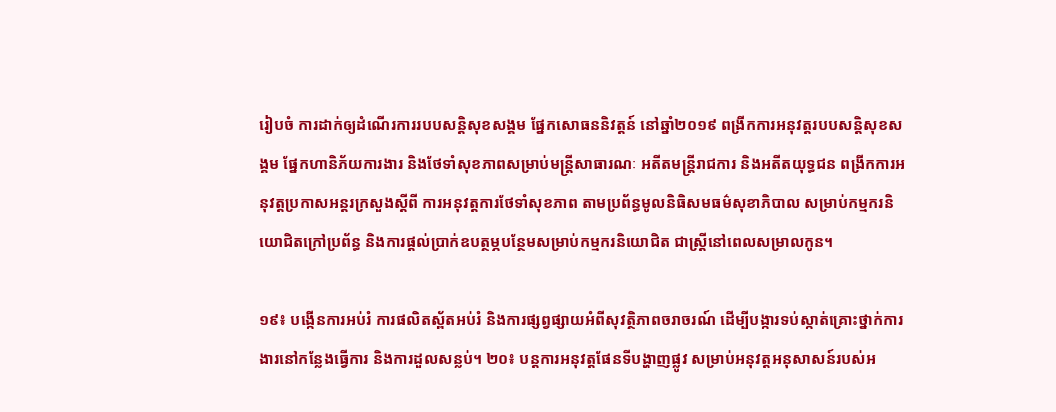រៀបចំ ការដាក់ឲ្យដំណើរការរបបសន្តិសុខសង្គម ផ្នែកសោធននិវត្តន៍ នៅឆ្នាំ២០១៩ ពង្រីកការអនុវត្តរបបសន្តិសុខសង្គម ផ្នែកហានិភ័យការងារ និងថែទាំសុខភាពសម្រាប់មន្ត្រីសាធារណៈ អតីតមន្ត្រីរាជការ និងអតីតយុទ្ធជន ពង្រីកការអនុវត្តប្រកាសអន្តរក្រសួងស្តីពី ការអនុវត្តការថែទាំសុខភាព តាមប្រព័ន្ធមូលនិធិសមធម៌សុខាភិបាល សម្រាប់កម្មករនិយោជិតក្រៅប្រព័ន្ធ និងការផ្តល់ប្រាក់ឧបត្ថម្ភបន្ថែមសម្រាប់កម្មករនិយោជិត ជាស្ត្រីនៅពេលសម្រាលកូន។

១៩៖ បង្កើនការអប់រំ ការផលិតស្ព័តអប់រំ និងការផ្សព្វផ្សាយអំពីសុវត្ថិភាពចរាចរណ៍ ដើម្បីបង្ការទប់ស្កាត់គ្រោះថ្នាក់ការងារនៅកន្លែងធ្វើការ និងការដួលសន្លប់។ ២០៖ បន្តការអនុវត្តផែនទីបង្ហាញផ្លូវ សម្រាប់អនុវត្តអនុសាសន៍របស់អ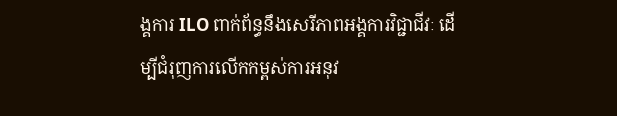ង្គការ ILO ពាក់ព័ន្ធនឹងសេរីភាពអង្គការវិជ្ជាជីវៈ ដើម្បីជំរុញការលើកកម្ពស់ការអនុវ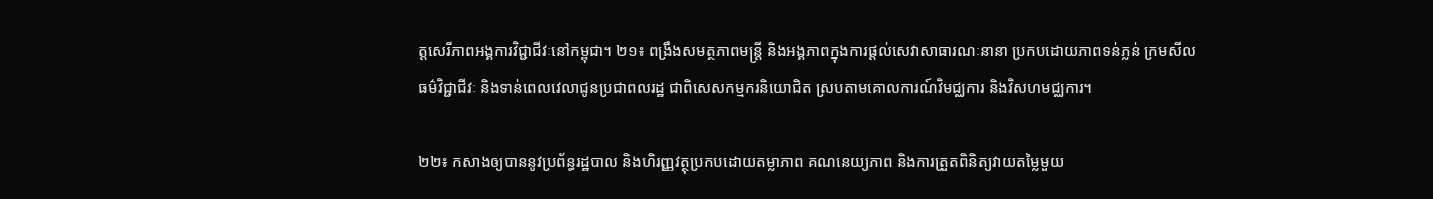ត្តសេរីភាពអង្គការវិជ្ជាជីវៈនៅកម្ពុជា។ ២១៖ ពង្រឹងសមត្ថភាពមន្ត្រី និងអង្គភាពក្នុងការផ្តល់សេវាសាធារណៈនានា ប្រកបដោយភាពទន់ភ្លន់ ក្រមសីលធម៌វិជ្ជាជីវៈ និងទាន់ពេលវេលាជូនប្រជាពលរដ្ឋ ជាពិសេសកម្មករនិយោជិត ស្របតាមគោលការណ៍វិមជ្ឈការ និងវិសហមជ្ឈការ។

២២៖ កសាងឲ្យបាននូវប្រព័ន្ធរដ្ឋបាល និងហិរញ្ញវត្ថុប្រកបដោយតម្លាភាព គណនេយ្យភាព និងការត្រួតពិនិត្យវាយតម្លៃមួយ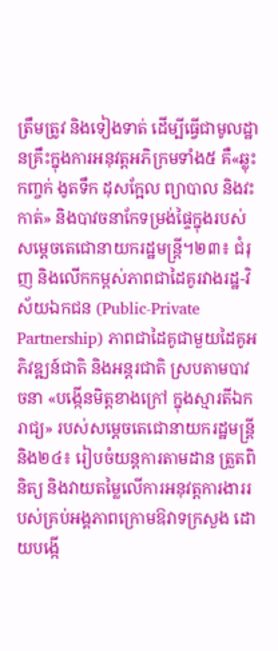ត្រឹមត្រូវ និងទៀងទាត់ ដើម្បីធ្វើជាមូលដ្ឋានគ្រឹះក្នុងការអនុវត្តអភិក្រមទាំង៥ គឺ«ឆ្លុះកញ្ចក់ ងូតទឹក ដុសក្អែល ព្យាបាល និងវះកាត់» និងបាវចនាកែទម្រង់ផ្ទៃក្នុងរបស់សម្តេចតេជោនាយករដ្ឋមន្ត្រី។២៣៖ ជំរុញ និងលើកកម្ពស់ភាពជាដៃគូរវាងរដ្ឋ-វិស័យឯកជន (Public-Private Partnership) ភាពជាដៃគូជាមួយដៃគូអភិវឌ្ឍន៍ជាតិ និងអន្តរជាតិ ស្របតាមបាវចនា «បង្កើនមិត្តខាងក្រៅ ក្នុងស្មារតីឯករាជ្យ» របស់សម្តេចតេជោនាយករដ្ឋមន្ត្រីនិង២៤៖ រៀបចំយន្តការតាមដាន ត្រួតពិនិត្យ និងវាយតម្លៃលើការអនុវត្តការងាររបស់គ្រប់អង្គភាពក្រោមឱវាទក្រសួង ដោយបង្កើ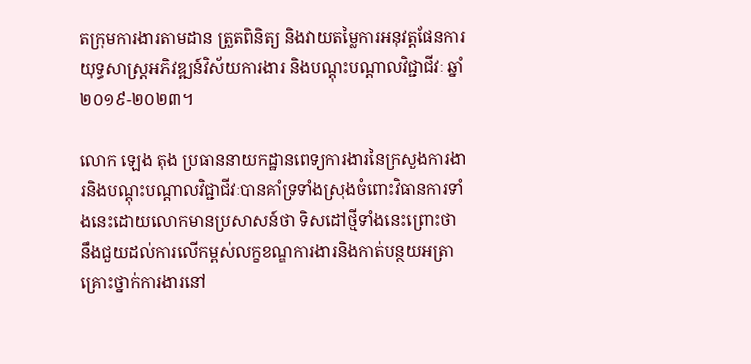តក្រុមការងារតាមដាន ត្រួតពិនិត្យ និងវាយតម្លៃការអនុវត្តផែនការយុទ្ធសាស្ត្រអភិវឌ្ឍន៍វិស័យការងារ និងបណ្តុះបណ្តាលវិជ្ជាជីវៈ ឆ្នាំ២០១៩-២០២៣។

លោក ឡេង តុង ប្រធាននាយកដ្ឋានពេទ្យការងារនៃក្រសួងការងារនិងបណ្តុះបណ្តាលវិជ្ជាជីវៈបានគាំទ្រទាំងស្រុងចំពោះវិធានការទាំងនេះដោយលោកមានប្រសាសន៍ថា ទិសដៅថ្មីទាំងនេះព្រោះថា នឹងជួយដល់ការលើកម្ពស់លក្ខខណ្ឌការងារនិងកាត់បន្ថយអត្រាគ្រោះថ្នាក់ការងារនៅ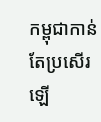កម្ពុជាកាន់តែប្រសើរឡើ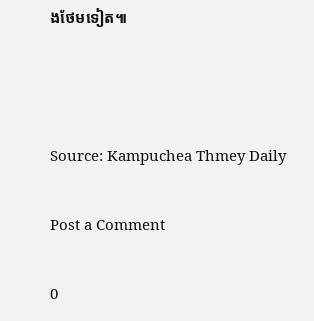ងថែមទៀត៕



Source: Kampuchea Thmey Daily

Post a Comment

0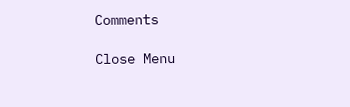Comments

Close Menu